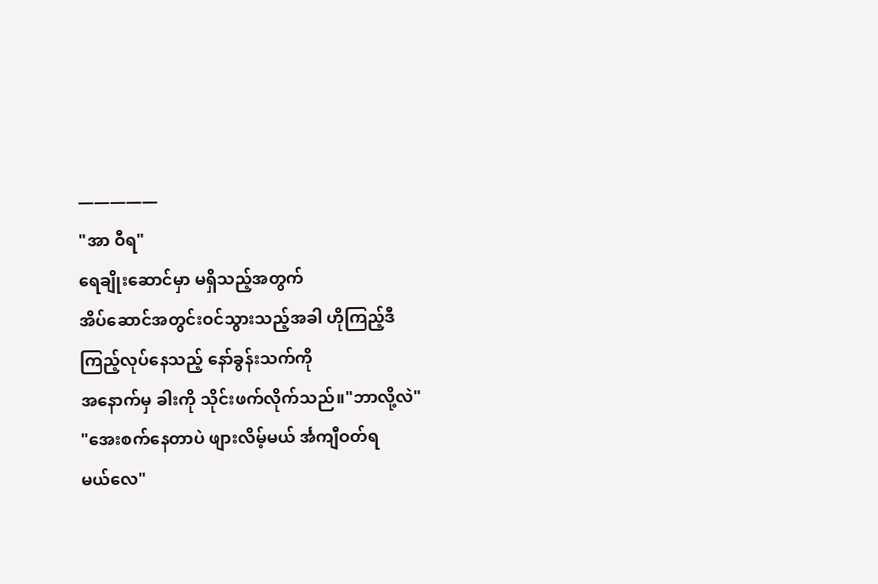—————
"အာ ဝီရ"
ရေချိုးဆောင်မှာ မရှိသည့်အတွက်
အိပ်ဆောင်အတွင်းဝင်သွားသည့်အခါ ဟိုကြည့်ဒီကြည့်လုပ်နေသည့် နော်ခွန်းသက်ကို
အနောက်မှ ခါးကို သိုင်းဖက်လိုက်သည်။"ဘာလို့လဲ"
"အေးစက်နေတာပဲ ဖျားလိမ့်မယ် င်္အကျီဝတ်ရ
မယ်လေ"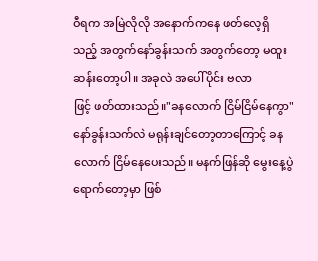ဝီရက အမြဲလိုလို အနောက်ကနေ ဖတ်လေ့ရှိ
သည့် အတွက်နော်ခွန်းသက် အတွက်တော့ မထူးဆန်းတော့ပါ။ အခုလဲ အပေါ်ပိုင်း ဗလာ
ဖြင့် ဖတ်ထားသည်။"ခနလောက် ငြိမ်ငြိမ်နေကွာ"
နော်ခွန်းသက်လဲ မရုန်းချင်တော့တာကြောင့် ခနလောက် ငြိမ်နေပေးသည်။ မနက်ဖြန်ဆို မွေးနေ့ပွဲ ရောက်တော့မှာ ဖြစ်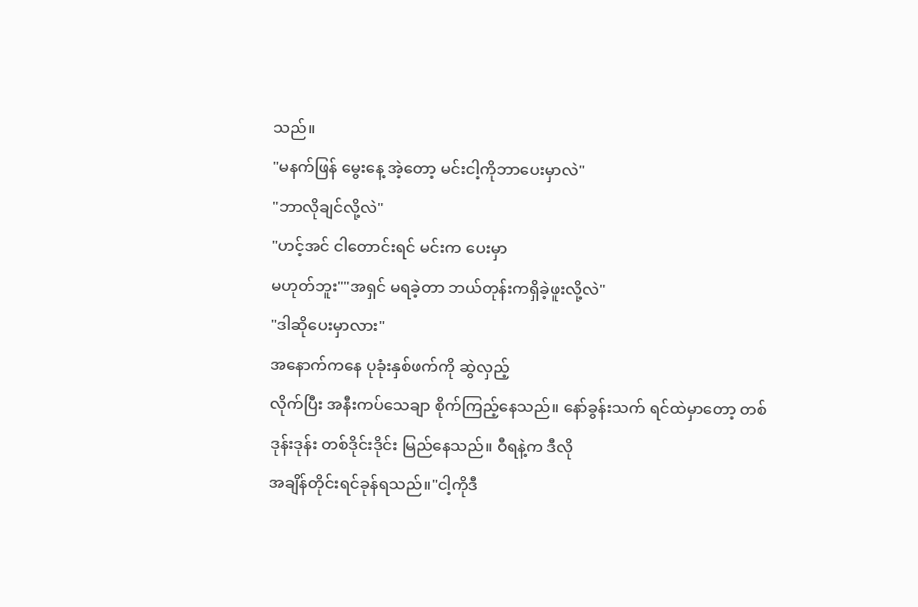သည်။
"မနက်ဖြန် မွေးနေ့ အဲ့တော့ မင်းငါ့ကိုဘာပေးမှာလဲ"
"ဘာလိုချင်လို့လဲ"
"ဟင့်အင် ငါတောင်းရင် မင်းက ပေးမှာ
မဟုတ်ဘူး""အရှင် မရခဲ့တာ ဘယ်တုန်းကရှိခဲ့ဖူးလို့လဲ"
"ဒါဆိုပေးမှာလား"
အနောက်ကနေ ပုခုံးနှစ်ဖက်ကို ဆွဲလှည့်
လိုက်ပြီး အနီးကပ်သေချာ စိုက်ကြည့်နေသည်။ နော်ခွန်းသက် ရင်ထဲမှာတော့ တစ်ဒုန်းဒုန်း တစ်ဒိုင်းဒိုင်း မြည်နေသည်။ ဝီရနဲ့က ဒီလို
အချိန်တိုင်းရင်ခုန်ရသည်။"ငါ့ကိုဒီ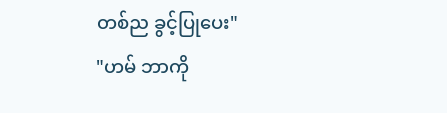တစ်ည ခွင့်ပြုပေး"
"ဟမ် ဘာကို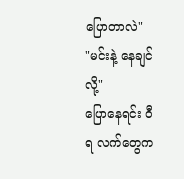ပြောတာလဲ"
"မင်းနဲ့ နေချင်လို့"
ပြောနေရင်း ဝီရ လက်တွေက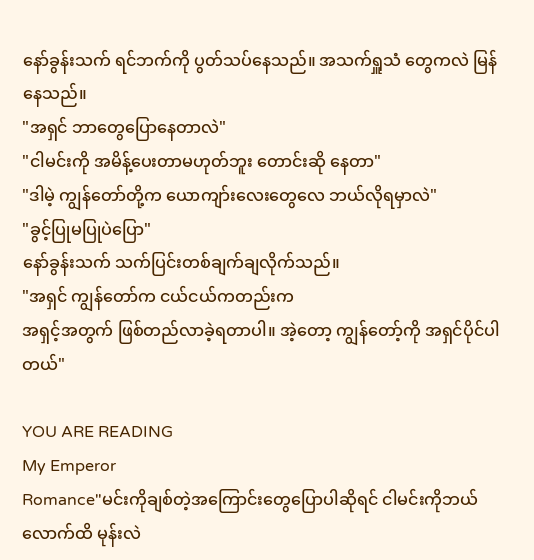နော်ခွန်းသက် ရင်ဘက်ကို ပွတ်သပ်နေသည်။ အသက်ရှူသံ တွေကလဲ မြန်နေသည်။
"အရှင် ဘာတွေပြောနေတာလဲ"
"ငါမင်းကို အမိန့်ပေးတာမဟုတ်ဘူး တောင်းဆို နေတာ"
"ဒါမဲ့ ကျွန်တော်တို့က ယောကျာ်းလေးတွေလေ ဘယ်လိုရမှာလဲ"
"ခွင့်ပြုမပြုပဲပြော"
နော်ခွန်းသက် သက်ပြင်းတစ်ချက်ချလိုက်သည်။
"အရှင် ကျွန်တော်က ငယ်ငယ်ကတည်းက
အရှင့်အတွက် ဖြစ်တည်လာခဲ့ရတာပါ။ အဲ့တော့ ကျွန်တော့်ကို အရှင်ပိုင်ပါတယ်"

YOU ARE READING
My Emperor
Romance"မင်းကိုချစ်တဲ့အကြောင်းတွေပြောပါဆိုရင် ငါမင်းကိုဘယ်လောက်ထိ မုန်းလဲ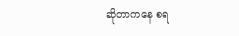ဆိုတာကနေ စရ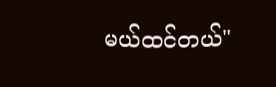မယ်ထင်တယ်"